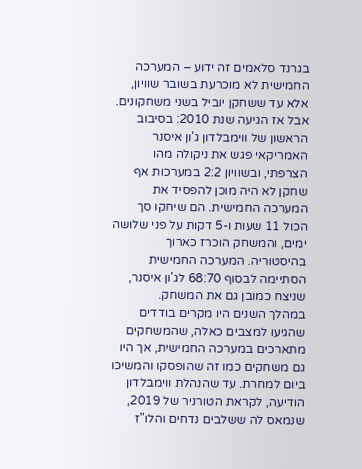בגרנד סלאמים זה ידוע – המערכה החמישית לא מוכרעת בשובר שוויון, אלא עד ששחקן יוביל בשני משחקונים. אבל אז הגיעה שנת 2010: בסיבוב הראשון של ווימבלדון ג'ון איסנר האמריקאי פגש את ניקולה מהו הצרפתי, ובשוויון 2:2 במערכות אף שחקן לא היה מוכן להפסיד את המערכה החמישית. הם שיחקו סך הכול 11 שעות ו-5 דקות על פני שלושה ימים, והמשחק הוכרז כארוך בהיסטוריה. המערכה החמישית הסתיימה לבסוף 68:70 לג'ון איסנר, שניצח כמובן גם את המשחק.
במהלך השנים היו מקרים בודדים שהגיעו למצבים כאלה, שהמשחקים מתארכים במערכה החמישית, אך היו גם משחקים כמו זה שהופסקו והמשיכו ביום למחרת. עד שהנהלת ווימבלדון הודיעה, לקראת הטורניר של 2019, שנמאס לה ששלבים נדחים והלו"ז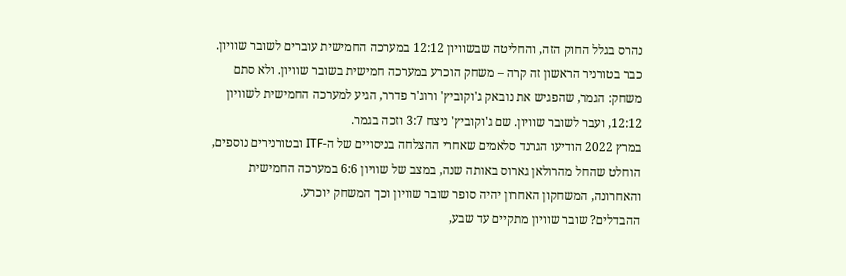נהרס בגלל החוק הזה, והחליטה שבשוויון 12:12 במערכה החמישית עוברים לשובר שוויון. כבר בטורניר הראשון זה קרה – משחק הוכרע במערכה חמישית בשובר שוויון. ולא סתם משחק: הגמר, שהפגיש את נובאק ג'וקוביץ' ורוג'ר פדרר, הגיע למערכה החמישית לשוויון 12:12, ועבר לשובר שוויון. שם ג'וקוביץ' ניצח 3:7 וזכה בגמר.
במרץ 2022 הודיעו הגרנד סלאמים שאחרי ההצלחה בניסויים של ה-ITF ובטורנירים נוספים, הוחלט שהחל מהרולאן גארוס באותה שנה, במצב של שוויון 6:6 במערכה החמישית והאחרונה, המשחקון האחרון יהיה סופר שובר שוויון וכך המשחק יוכרע.
ההבדלים? שובר שוויון מתקיים עד שבע,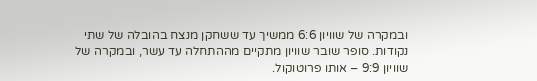ובמקרה של שוויון 6:6 ממשיך עד ששחקן מנצח בהובלה של שתי נקודות. סופר שובר שוויון מתקיים מההתחלה עד עשר, ובמקרה של שוויון 9:9 – אותו פרוטוקול.